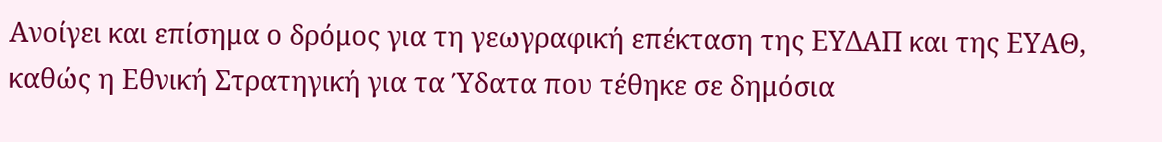Ανοίγει και επίσημα ο δρόμος για τη γεωγραφική επέκταση της ΕΥΔΑΠ και της ΕΥΑΘ, καθώς η Εθνική Στρατηγική για τα Ύδατα που τέθηκε σε δημόσια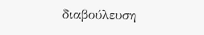διαβούλευση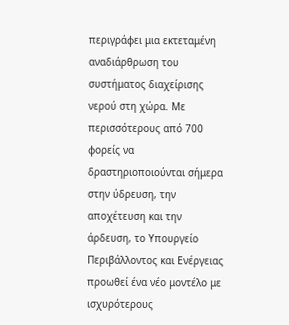περιγράφει μια εκτεταμένη αναδιάρθρωση του συστήματος διαχείρισης νερού στη χώρα. Με περισσότερους από 700 φορείς να δραστηριοποιούνται σήμερα στην ύδρευση, την αποχέτευση και την άρδευση, το Υπουργείο Περιβάλλοντος και Ενέργειας προωθεί ένα νέο μοντέλο με ισχυρότερους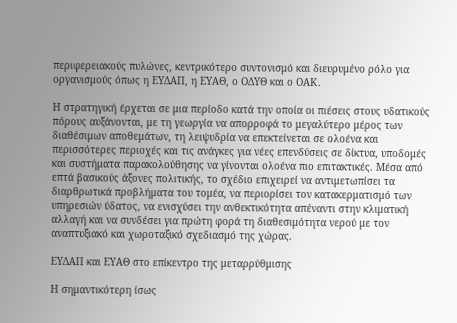περιφερειακούς πυλώνες, κεντρικότερο συντονισμό και διευρυμένο ρόλο για οργανισμούς όπως η ΕΥΔΑΠ, η ΕΥΑΘ, ο ΟΔΥΘ και ο ΟΑΚ.

Η στρατηγική έρχεται σε μια περίοδο κατά την οποία οι πιέσεις στους υδατικούς πόρους αυξάνονται, με τη γεωργία να απορροφά το μεγαλύτερο μέρος των διαθέσιμων αποθεμάτων, τη λειψυδρία να επεκτείνεται σε ολοένα και περισσότερες περιοχές και τις ανάγκες για νέες επενδύσεις σε δίκτυα, υποδομές και συστήματα παρακολούθησης να γίνονται ολοένα πιο επιτακτικές. Μέσα από επτά βασικούς άξονες πολιτικής, το σχέδιο επιχειρεί να αντιμετωπίσει τα διαρθρωτικά προβλήματα του τομέα, να περιορίσει τον κατακερματισμό των υπηρεσιών ύδατος, να ενισχύσει την ανθεκτικότητα απέναντι στην κλιματική αλλαγή και να συνδέσει για πρώτη φορά τη διαθεσιμότητα νερού με τον αναπτυξιακό και χωροταξικό σχεδιασμό της χώρας.

ΕΥΔΑΠ και ΕΥΑΘ στο επίκεντρο της μεταρρύθμισης

Η σημαντικότερη ίσως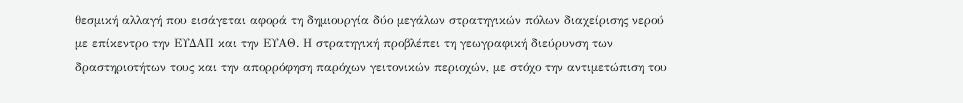θεσμική αλλαγή που εισάγεται αφορά τη δημιουργία δύο μεγάλων στρατηγικών πόλων διαχείρισης νερού με επίκεντρο την ΕΥΔΑΠ και την ΕΥΑΘ. Η στρατηγική προβλέπει τη γεωγραφική διεύρυνση των δραστηριοτήτων τους και την απορρόφηση παρόχων γειτονικών περιοχών, με στόχο την αντιμετώπιση του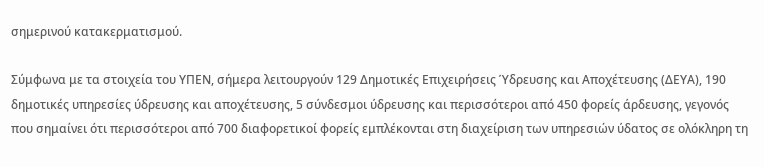σημερινού κατακερματισμού.

Σύμφωνα με τα στοιχεία του ΥΠΕΝ, σήμερα λειτουργούν 129 Δημοτικές Επιχειρήσεις Ύδρευσης και Αποχέτευσης (ΔΕΥΑ), 190 δημοτικές υπηρεσίες ύδρευσης και αποχέτευσης, 5 σύνδεσμοι ύδρευσης και περισσότεροι από 450 φορείς άρδευσης, γεγονός που σημαίνει ότι περισσότεροι από 700 διαφορετικοί φορείς εμπλέκονται στη διαχείριση των υπηρεσιών ύδατος σε ολόκληρη τη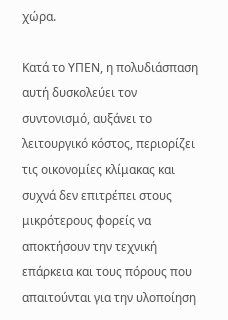χώρα.

Κατά το ΥΠΕΝ, η πολυδιάσπαση αυτή δυσκολεύει τον συντονισμό, αυξάνει το λειτουργικό κόστος, περιορίζει τις οικονομίες κλίμακας και συχνά δεν επιτρέπει στους μικρότερους φορείς να αποκτήσουν την τεχνική επάρκεια και τους πόρους που απαιτούνται για την υλοποίηση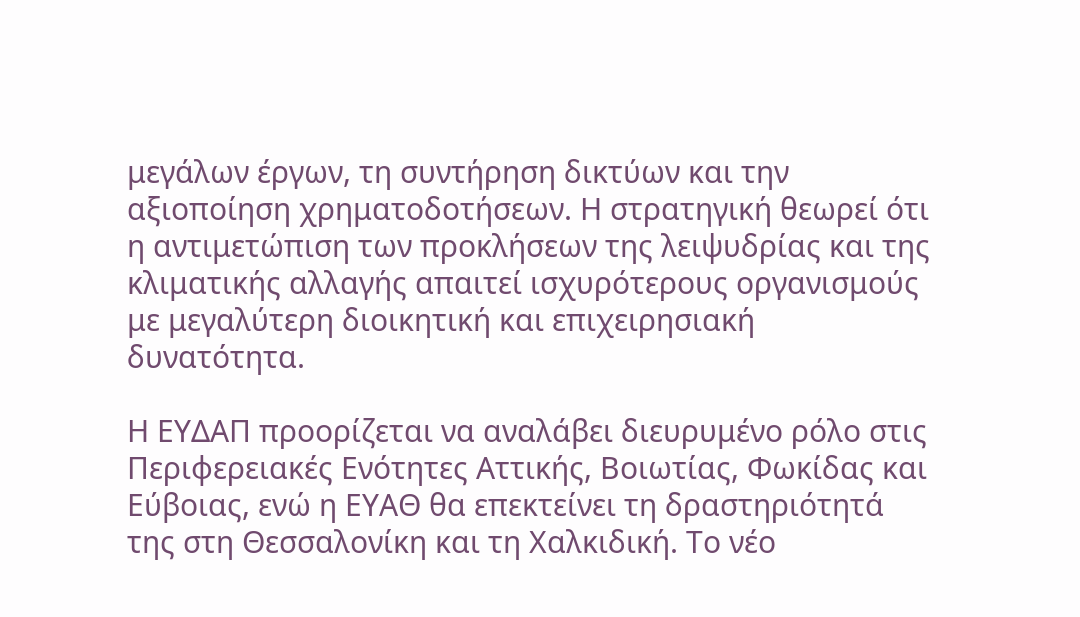μεγάλων έργων, τη συντήρηση δικτύων και την αξιοποίηση χρηματοδοτήσεων. Η στρατηγική θεωρεί ότι η αντιμετώπιση των προκλήσεων της λειψυδρίας και της κλιματικής αλλαγής απαιτεί ισχυρότερους οργανισμούς με μεγαλύτερη διοικητική και επιχειρησιακή δυνατότητα.

Η ΕΥΔΑΠ προορίζεται να αναλάβει διευρυμένο ρόλο στις Περιφερειακές Ενότητες Αττικής, Βοιωτίας, Φωκίδας και Εύβοιας, ενώ η ΕΥΑΘ θα επεκτείνει τη δραστηριότητά της στη Θεσσαλονίκη και τη Χαλκιδική. Το νέο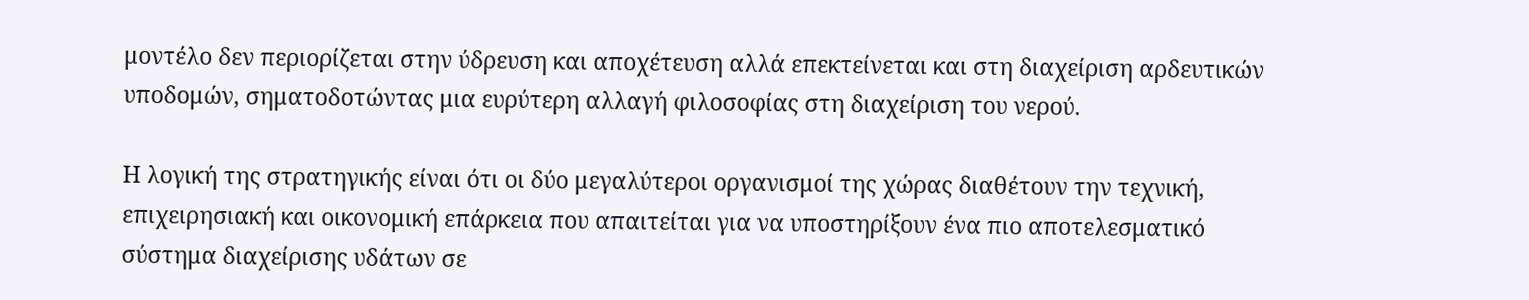μοντέλο δεν περιορίζεται στην ύδρευση και αποχέτευση αλλά επεκτείνεται και στη διαχείριση αρδευτικών υποδομών, σηματοδοτώντας μια ευρύτερη αλλαγή φιλοσοφίας στη διαχείριση του νερού.

Η λογική της στρατηγικής είναι ότι οι δύο μεγαλύτεροι οργανισμοί της χώρας διαθέτουν την τεχνική, επιχειρησιακή και οικονομική επάρκεια που απαιτείται για να υποστηρίξουν ένα πιο αποτελεσματικό σύστημα διαχείρισης υδάτων σε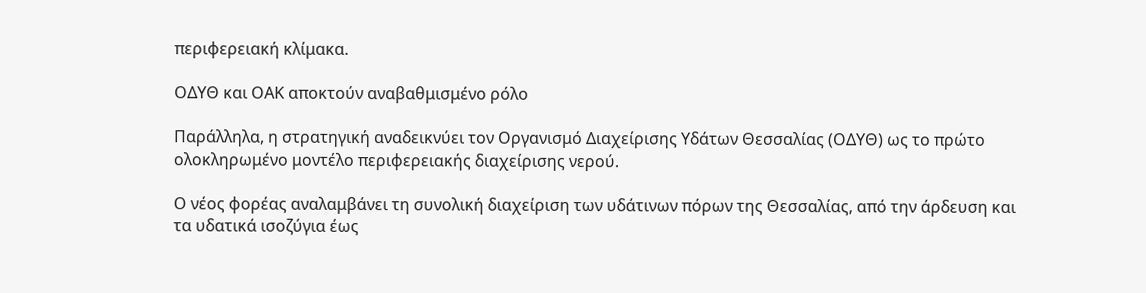περιφερειακή κλίμακα.

ΟΔΥΘ και ΟΑΚ αποκτούν αναβαθμισμένο ρόλο

Παράλληλα, η στρατηγική αναδεικνύει τον Οργανισμό Διαχείρισης Υδάτων Θεσσαλίας (ΟΔΥΘ) ως το πρώτο ολοκληρωμένο μοντέλο περιφερειακής διαχείρισης νερού.

Ο νέος φορέας αναλαμβάνει τη συνολική διαχείριση των υδάτινων πόρων της Θεσσαλίας, από την άρδευση και τα υδατικά ισοζύγια έως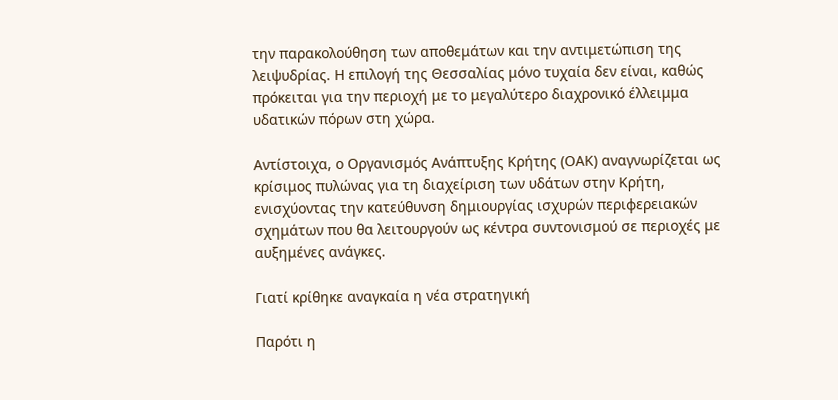την παρακολούθηση των αποθεμάτων και την αντιμετώπιση της λειψυδρίας. Η επιλογή της Θεσσαλίας μόνο τυχαία δεν είναι, καθώς πρόκειται για την περιοχή με το μεγαλύτερο διαχρονικό έλλειμμα υδατικών πόρων στη χώρα.

Αντίστοιχα, ο Οργανισμός Ανάπτυξης Κρήτης (ΟΑΚ) αναγνωρίζεται ως κρίσιμος πυλώνας για τη διαχείριση των υδάτων στην Κρήτη, ενισχύοντας την κατεύθυνση δημιουργίας ισχυρών περιφερειακών σχημάτων που θα λειτουργούν ως κέντρα συντονισμού σε περιοχές με αυξημένες ανάγκες.

Γιατί κρίθηκε αναγκαία η νέα στρατηγική

Παρότι η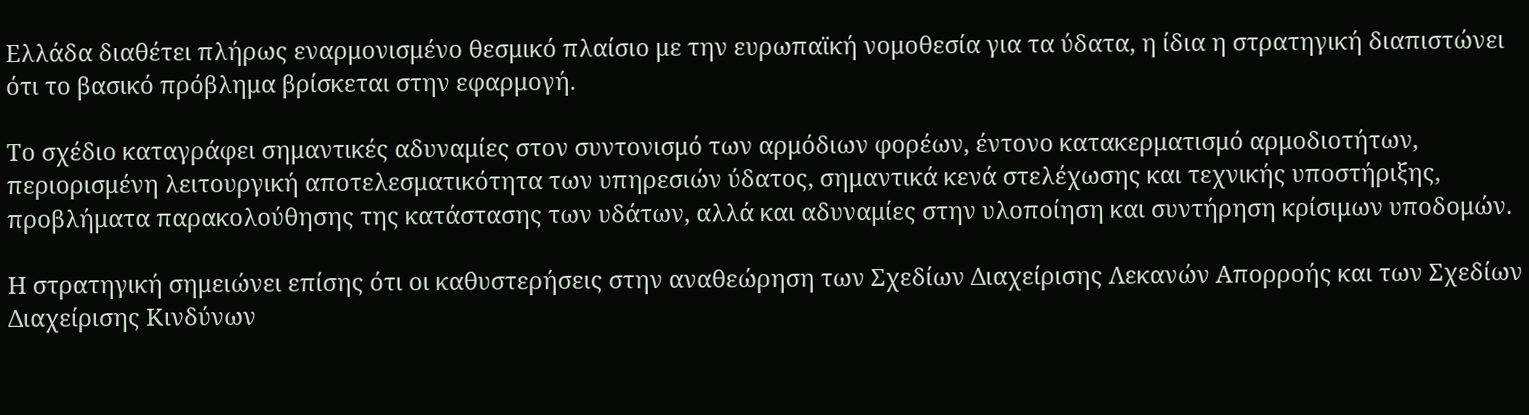Ελλάδα διαθέτει πλήρως εναρμονισμένο θεσμικό πλαίσιο με την ευρωπαϊκή νομοθεσία για τα ύδατα, η ίδια η στρατηγική διαπιστώνει ότι το βασικό πρόβλημα βρίσκεται στην εφαρμογή.

Το σχέδιο καταγράφει σημαντικές αδυναμίες στον συντονισμό των αρμόδιων φορέων, έντονο κατακερματισμό αρμοδιοτήτων, περιορισμένη λειτουργική αποτελεσματικότητα των υπηρεσιών ύδατος, σημαντικά κενά στελέχωσης και τεχνικής υποστήριξης, προβλήματα παρακολούθησης της κατάστασης των υδάτων, αλλά και αδυναμίες στην υλοποίηση και συντήρηση κρίσιμων υποδομών.

Η στρατηγική σημειώνει επίσης ότι οι καθυστερήσεις στην αναθεώρηση των Σχεδίων Διαχείρισης Λεκανών Απορροής και των Σχεδίων Διαχείρισης Κινδύνων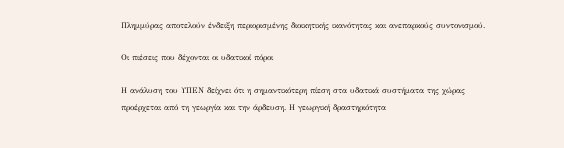Πλημμύρας αποτελούν ένδειξη περιορισμένης διοικητικής ικανότητας και ανεπαρκούς συντονισμού.

Οι πιέσεις που δέχονται οι υδατικοί πόροι

Η ανάλυση του ΥΠΕΝ δείχνει ότι η σημαντικότερη πίεση στα υδατικά συστήματα της χώρας προέρχεται από τη γεωργία και την άρδευση. Η γεωργική δραστηριότητα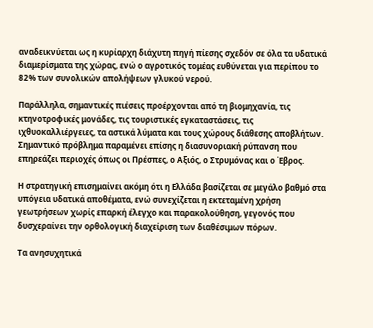αναδεικνύεται ως η κυρίαρχη διάχυτη πηγή πίεσης σχεδόν σε όλα τα υδατικά διαμερίσματα της χώρας, ενώ ο αγροτικός τομέας ευθύνεται για περίπου το 82% των συνολικών απολήψεων γλυκού νερού.

Παράλληλα, σημαντικές πιέσεις προέρχονται από τη βιομηχανία, τις κτηνοτροφικές μονάδες, τις τουριστικές εγκαταστάσεις, τις ιχθυοκαλλιέργειες, τα αστικά λύματα και τους χώρους διάθεσης αποβλήτων. Σημαντικό πρόβλημα παραμένει επίσης η διασυνοριακή ρύπανση που επηρεάζει περιοχές όπως οι Πρέσπες, ο Αξιός, ο Στρυμόνας και ο Έβρος.

Η στρατηγική επισημαίνει ακόμη ότι η Ελλάδα βασίζεται σε μεγάλο βαθμό στα υπόγεια υδατικά αποθέματα, ενώ συνεχίζεται η εκτεταμένη χρήση γεωτρήσεων χωρίς επαρκή έλεγχο και παρακολούθηση, γεγονός που δυσχεραίνει την ορθολογική διαχείριση των διαθέσιμων πόρων.

Τα ανησυχητικά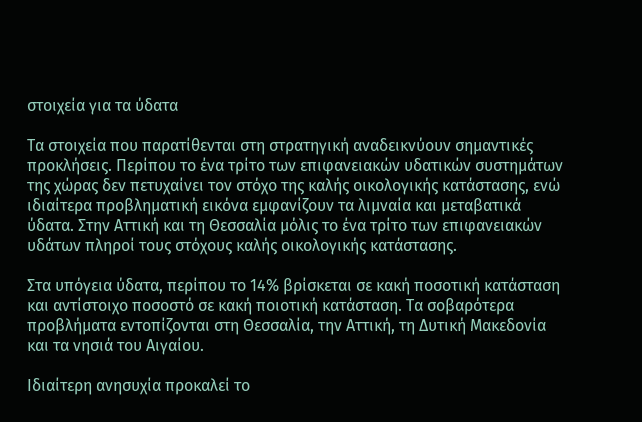στοιχεία για τα ύδατα

Τα στοιχεία που παρατίθενται στη στρατηγική αναδεικνύουν σημαντικές προκλήσεις. Περίπου το ένα τρίτο των επιφανειακών υδατικών συστημάτων της χώρας δεν πετυχαίνει τον στόχο της καλής οικολογικής κατάστασης, ενώ ιδιαίτερα προβληματική εικόνα εμφανίζουν τα λιμναία και μεταβατικά ύδατα. Στην Αττική και τη Θεσσαλία μόλις το ένα τρίτο των επιφανειακών υδάτων πληροί τους στόχους καλής οικολογικής κατάστασης.

Στα υπόγεια ύδατα, περίπου το 14% βρίσκεται σε κακή ποσοτική κατάσταση και αντίστοιχο ποσοστό σε κακή ποιοτική κατάσταση. Τα σοβαρότερα προβλήματα εντοπίζονται στη Θεσσαλία, την Αττική, τη Δυτική Μακεδονία και τα νησιά του Αιγαίου.

Ιδιαίτερη ανησυχία προκαλεί το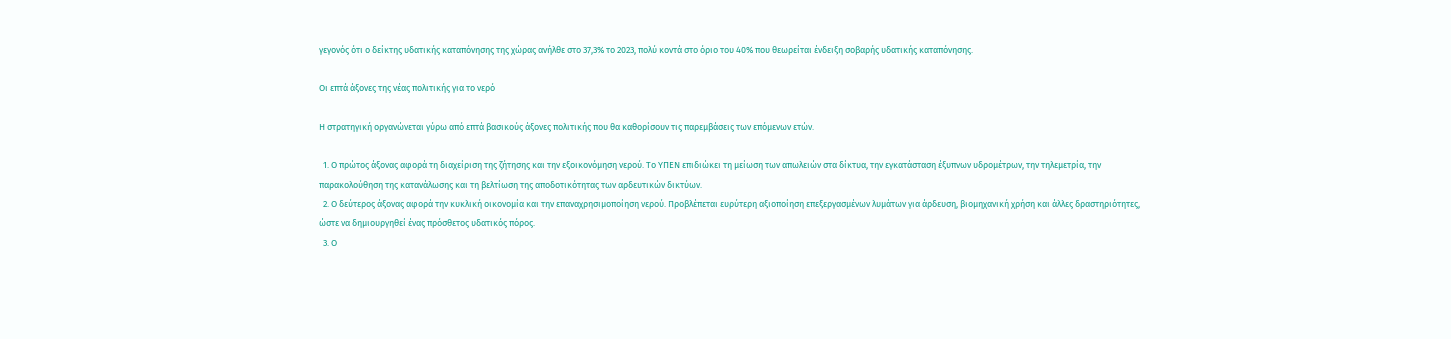γεγονός ότι ο δείκτης υδατικής καταπόνησης της χώρας ανήλθε στο 37,3% το 2023, πολύ κοντά στο όριο του 40% που θεωρείται ένδειξη σοβαρής υδατικής καταπόνησης.

Οι επτά άξονες της νέας πολιτικής για το νερό

Η στρατηγική οργανώνεται γύρω από επτά βασικούς άξονες πολιτικής που θα καθορίσουν τις παρεμβάσεις των επόμενων ετών.

  1. Ο πρώτος άξονας αφορά τη διαχείριση της ζήτησης και την εξοικονόμηση νερού. Το ΥΠΕΝ επιδιώκει τη μείωση των απωλειών στα δίκτυα, την εγκατάσταση έξυπνων υδρομέτρων, την τηλεμετρία, την παρακολούθηση της κατανάλωσης και τη βελτίωση της αποδοτικότητας των αρδευτικών δικτύων.
  2. Ο δεύτερος άξονας αφορά την κυκλική οικονομία και την επαναχρησιμοποίηση νερού. Προβλέπεται ευρύτερη αξιοποίηση επεξεργασμένων λυμάτων για άρδευση, βιομηχανική χρήση και άλλες δραστηριότητες, ώστε να δημιουργηθεί ένας πρόσθετος υδατικός πόρος.
  3. Ο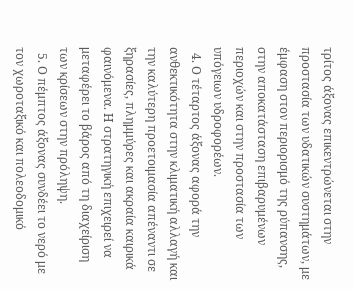τρίτος άξονας επικεντρώνεται στην προστασία των υδατικών συστημάτων, με έμφαση στον περιορισμό της ρύπανσης, στην αποκατάσταση επιβαρυμένων περιοχών και στην προστασία των υπόγειων υδροφορέων.
  4. Ο τέταρτος άξονας αφορά την ανθεκτικότητα στην κλιματική αλλαγή και την καλύτερη προετοιμασία απέναντι σε ξηρασίες, πλημμύρες και ακραία καιρικά φαινόμενα. Η στρατηγική επιχειρεί να μεταφέρει το βάρος από τη διαχείριση των κρίσεων στην πρόληψη.
  5. Ο πέμπτος άξονας συνδέει το νερό με τον χωροταξικό και πολεοδομικό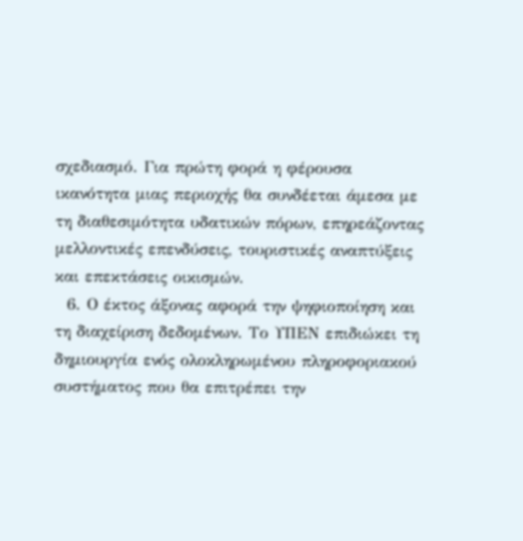σχεδιασμό. Για πρώτη φορά η φέρουσα ικανότητα μιας περιοχής θα συνδέεται άμεσα με τη διαθεσιμότητα υδατικών πόρων, επηρεάζοντας μελλοντικές επενδύσεις, τουριστικές αναπτύξεις και επεκτάσεις οικισμών.
  6. Ο έκτος άξονας αφορά την ψηφιοποίηση και τη διαχείριση δεδομένων. Το ΥΠΕΝ επιδιώκει τη δημιουργία ενός ολοκληρωμένου πληροφοριακού συστήματος που θα επιτρέπει την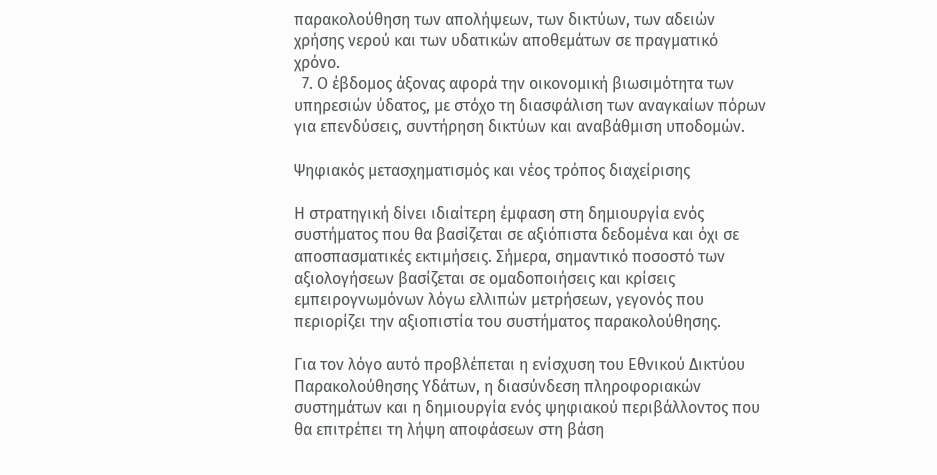παρακολούθηση των απολήψεων, των δικτύων, των αδειών χρήσης νερού και των υδατικών αποθεμάτων σε πραγματικό χρόνο.
  7. Ο έβδομος άξονας αφορά την οικονομική βιωσιμότητα των υπηρεσιών ύδατος, με στόχο τη διασφάλιση των αναγκαίων πόρων για επενδύσεις, συντήρηση δικτύων και αναβάθμιση υποδομών.

Ψηφιακός μετασχηματισμός και νέος τρόπος διαχείρισης

Η στρατηγική δίνει ιδιαίτερη έμφαση στη δημιουργία ενός συστήματος που θα βασίζεται σε αξιόπιστα δεδομένα και όχι σε αποσπασματικές εκτιμήσεις. Σήμερα, σημαντικό ποσοστό των αξιολογήσεων βασίζεται σε ομαδοποιήσεις και κρίσεις εμπειρογνωμόνων λόγω ελλιπών μετρήσεων, γεγονός που περιορίζει την αξιοπιστία του συστήματος παρακολούθησης.

Για τον λόγο αυτό προβλέπεται η ενίσχυση του Εθνικού Δικτύου Παρακολούθησης Υδάτων, η διασύνδεση πληροφοριακών συστημάτων και η δημιουργία ενός ψηφιακού περιβάλλοντος που θα επιτρέπει τη λήψη αποφάσεων στη βάση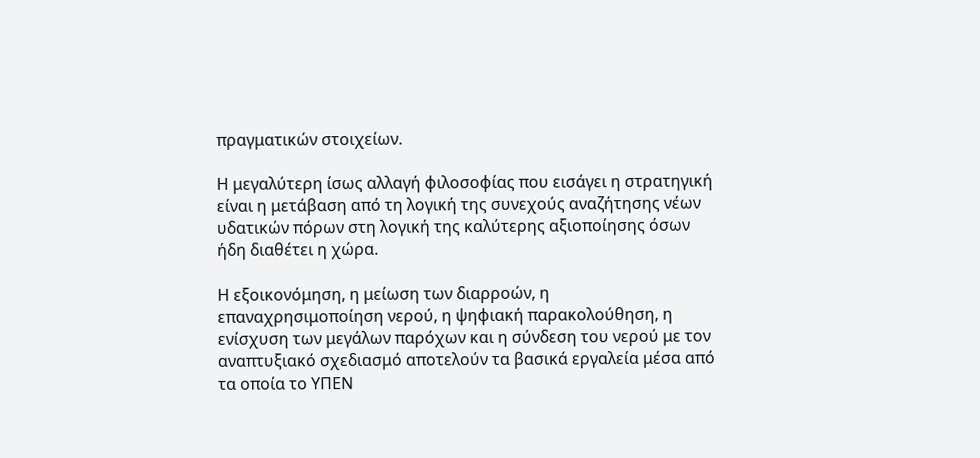πραγματικών στοιχείων.

Η μεγαλύτερη ίσως αλλαγή φιλοσοφίας που εισάγει η στρατηγική είναι η μετάβαση από τη λογική της συνεχούς αναζήτησης νέων υδατικών πόρων στη λογική της καλύτερης αξιοποίησης όσων ήδη διαθέτει η χώρα.

Η εξοικονόμηση, η μείωση των διαρροών, η επαναχρησιμοποίηση νερού, η ψηφιακή παρακολούθηση, η ενίσχυση των μεγάλων παρόχων και η σύνδεση του νερού με τον αναπτυξιακό σχεδιασμό αποτελούν τα βασικά εργαλεία μέσα από τα οποία το ΥΠΕΝ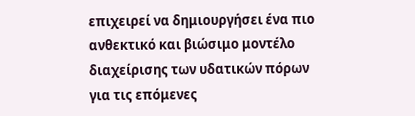επιχειρεί να δημιουργήσει ένα πιο ανθεκτικό και βιώσιμο μοντέλο διαχείρισης των υδατικών πόρων για τις επόμενες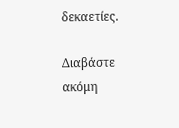δεκαετίες.

Διαβάστε ακόμη